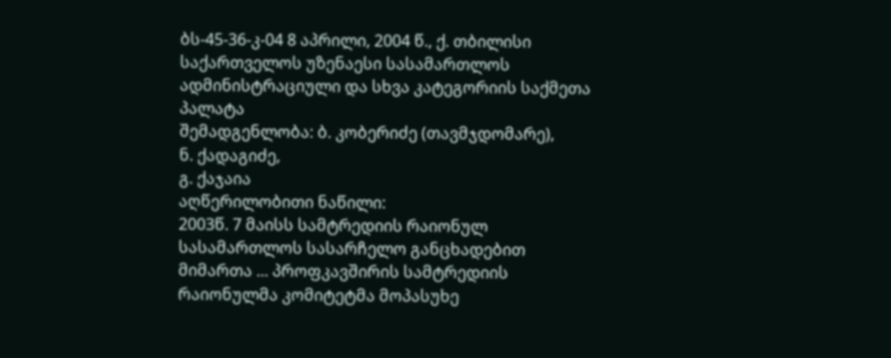ბს-45-36-კ-04 8 აპრილი, 2004 წ., ქ. თბილისი
საქართველოს უზენაესი სასამართლოს ადმინისტრაციული და სხვა კატეგორიის საქმეთა პალატა
შემადგენლობა: ბ. კობერიძე (თავმჯდომარე),
ნ. ქადაგიძე,
გ. ქაჯაია
აღწერილობითი ნაწილი:
2003წ. 7 მაისს სამტრედიის რაიონულ სასამართლოს სასარჩელო განცხადებით მიმართა ... პროფკავშირის სამტრედიის რაიონულმა კომიტეტმა მოპასუხე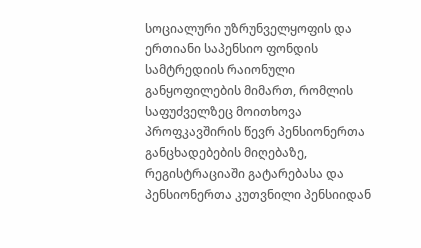სოციალური უზრუნველყოფის და ერთიანი საპენსიო ფონდის სამტრედიის რაიონული განყოფილების მიმართ, რომლის საფუძველზეც მოითხოვა პროფკავშირის წევრ პენსიონერთა განცხადებების მიღებაზე, რეგისტრაციაში გატარებასა და პენსიონერთა კუთვნილი პენსიიდან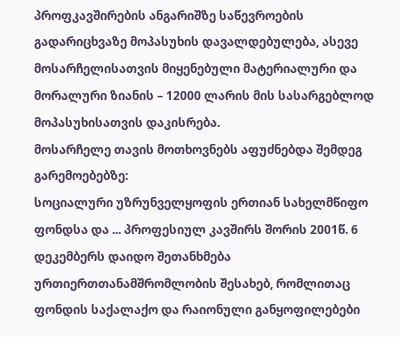პროფკავშირების ანგარიშზე საწევროების გადარიცხვაზე მოპასუხის დავალდებულება, ასევე მოსარჩელისათვის მიყენებული მატერიალური და მორალური ზიანის – 12000 ლარის მის სასარგებლოდ მოპასუხისათვის დაკისრება.
მოსარჩელე თავის მოთხოვნებს აფუძნებდა შემდეგ გარემოებებზე:
სოციალური უზრუნველყოფის ერთიან სახელმწიფო ფონდსა და ... პროფესიულ კავშირს შორის 2001წ. 6 დეკემბერს დაიდო შეთანხმება ურთიერთთანამშრომლობის შესახებ, რომლითაც ფონდის საქალაქო და რაიონული განყოფილებები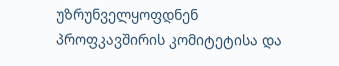უზრუნველყოფდნენ პროფკავშირის კომიტეტისა და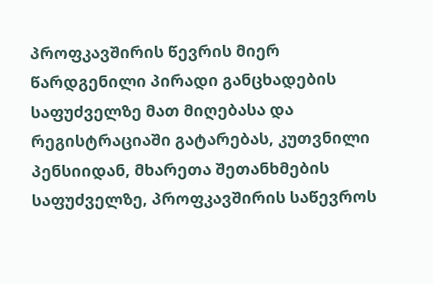პროფკავშირის წევრის მიერ წარდგენილი პირადი განცხადების საფუძველზე მათ მიღებასა და რეგისტრაციაში გატარებას, კუთვნილი პენსიიდან, მხარეთა შეთანხმების საფუძველზე, პროფკავშირის საწევროს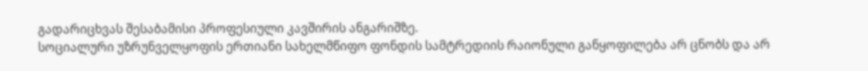გადარიცხვას შესაბამისი პროფესიული კავშირის ანგარიშზე.
სოციალური უზრუნველყოფის ერთიანი სახელმწიფო ფონდის სამტრედიის რაიონული განყოფილება არ ცნობს და არ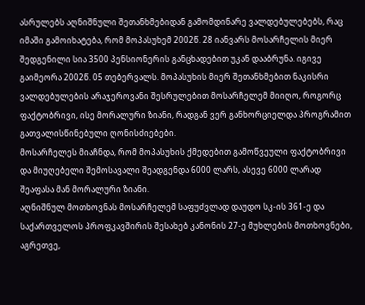ასრულებს აღნიშნული შეთანხმებიდან გამომდინარე ვალდებულებებს, რაც იმაში გამოიხატება, რომ მოპასუხემ 2002წ. 28 იანვარს მოსარჩელის მიერ შედგენილი სია 3500 პენსიონერის განცხადებით უკან დააბრუნა. იგივე გაიმეორა 2002წ. 05 თებერვალს. მოპასუხის მიერ შეთანხმებით ნაკისრი ვალდებულების არაჯეროვანი შესრულებით მოსარჩელემ მიიღო, როგორც ფაქტობრივი, ისე მორალური ზიანი, რადგან ვერ განხორციელდა პროგრამით გათვალისწინებული ღონისძიებები.
მოსარჩელეს მიაჩნდა, რომ მოპასუხის ქმედებით გამოწვეული ფაქტობრივი და მიუღებელი შემოსავალი შეადგენდა 6000 ლარს, ასევე 6000 ლარად შეაფასა მან მორალური ზიანი.
აღნიშნულ მოთხოვნას მოსარჩელემ საფუძვლად დაუდო სკ-ის 361-ე და საქართველოს პროფკავშირის შესახებ კანონის 27-ე მუხლების მოთხოვნები, აგრეთვე,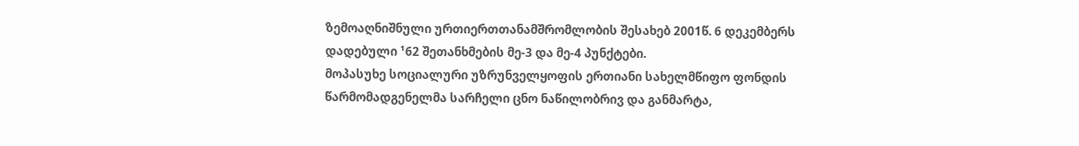ზემოაღნიშნული ურთიერთთანამშრომლობის შესახებ 2001წ. 6 დეკემბერს დადებული ¹62 შეთანხმების მე-3 და მე-4 პუნქტები.
მოპასუხე სოციალური უზრუნველყოფის ერთიანი სახელმწიფო ფონდის წარმომადგენელმა სარჩელი ცნო ნაწილობრივ და განმარტა,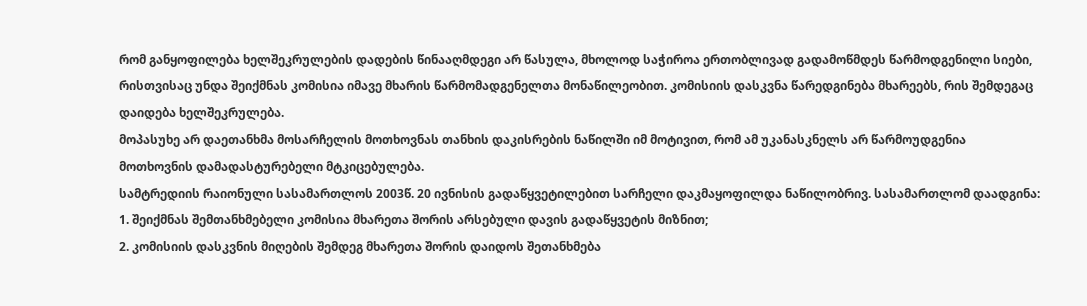რომ განყოფილება ხელშეკრულების დადების წინააღმდეგი არ წასულა, მხოლოდ საჭიროა ერთობლივად გადამოწმდეს წარმოდგენილი სიები, რისთვისაც უნდა შეიქმნას კომისია იმავე მხარის წარმომადგენელთა მონაწილეობით. კომისიის დასკვნა წარედგინება მხარეებს, რის შემდეგაც დაიდება ხელშეკრულება.
მოპასუხე არ დაეთანხმა მოსარჩელის მოთხოვნას თანხის დაკისრების ნაწილში იმ მოტივით, რომ ამ უკანასკნელს არ წარმოუდგენია მოთხოვნის დამადასტურებელი მტკიცებულება.
სამტრედიის რაიონული სასამართლოს 2003წ. 20 ივნისის გადაწყვეტილებით სარჩელი დაკმაყოფილდა ნაწილობრივ. სასამართლომ დაადგინა:
1. შეიქმნას შემთანხმებელი კომისია მხარეთა შორის არსებული დავის გადაწყვეტის მიზნით;
2. კომისიის დასკვნის მიღების შემდეგ მხარეთა შორის დაიდოს შეთანხმება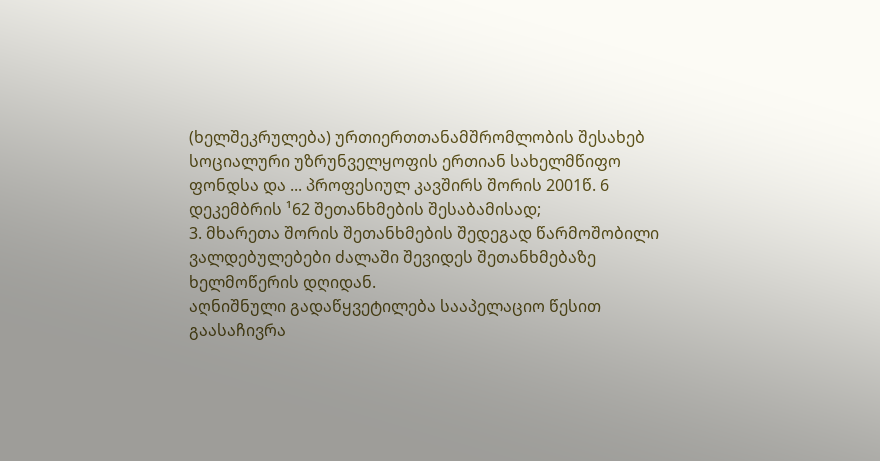(ხელშეკრულება) ურთიერთთანამშრომლობის შესახებ სოციალური უზრუნველყოფის ერთიან სახელმწიფო ფონდსა და ... პროფესიულ კავშირს შორის 2001წ. 6 დეკემბრის ¹62 შეთანხმების შესაბამისად;
3. მხარეთა შორის შეთანხმების შედეგად წარმოშობილი ვალდებულებები ძალაში შევიდეს შეთანხმებაზე ხელმოწერის დღიდან.
აღნიშნული გადაწყვეტილება სააპელაციო წესით გაასაჩივრა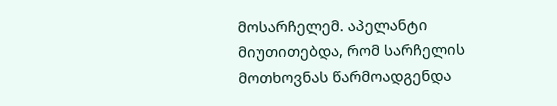მოსარჩელემ. აპელანტი მიუთითებდა, რომ სარჩელის მოთხოვნას წარმოადგენდა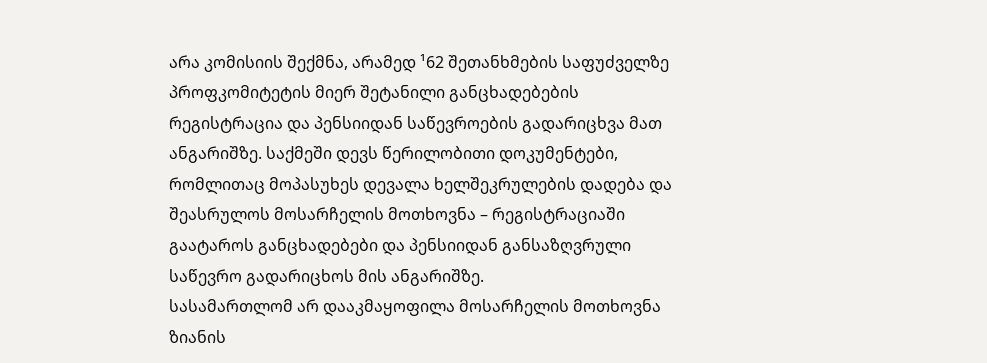არა კომისიის შექმნა, არამედ ¹62 შეთანხმების საფუძველზე პროფკომიტეტის მიერ შეტანილი განცხადებების რეგისტრაცია და პენსიიდან საწევროების გადარიცხვა მათ ანგარიშზე. საქმეში დევს წერილობითი დოკუმენტები, რომლითაც მოპასუხეს დევალა ხელშეკრულების დადება და შეასრულოს მოსარჩელის მოთხოვნა – რეგისტრაციაში გაატაროს განცხადებები და პენსიიდან განსაზღვრული საწევრო გადარიცხოს მის ანგარიშზე.
სასამართლომ არ დააკმაყოფილა მოსარჩელის მოთხოვნა ზიანის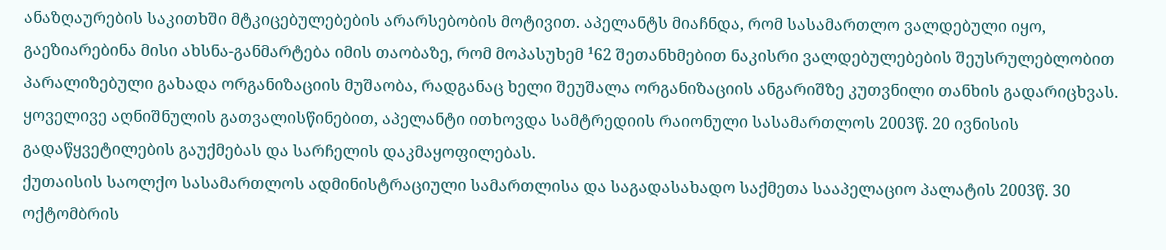ანაზღაურების საკითხში მტკიცებულებების არარსებობის მოტივით. აპელანტს მიაჩნდა, რომ სასამართლო ვალდებული იყო, გაეზიარებინა მისი ახსნა-განმარტება იმის თაობაზე, რომ მოპასუხემ ¹62 შეთანხმებით ნაკისრი ვალდებულებების შეუსრულებლობით პარალიზებული გახადა ორგანიზაციის მუშაობა, რადგანაც ხელი შეუშალა ორგანიზაციის ანგარიშზე კუთვნილი თანხის გადარიცხვას.
ყოველივე აღნიშნულის გათვალისწინებით, აპელანტი ითხოვდა სამტრედიის რაიონული სასამართლოს 2003წ. 20 ივნისის გადაწყვეტილების გაუქმებას და სარჩელის დაკმაყოფილებას.
ქუთაისის საოლქო სასამართლოს ადმინისტრაციული სამართლისა და საგადასახადო საქმეთა სააპელაციო პალატის 2003წ. 30 ოქტომბრის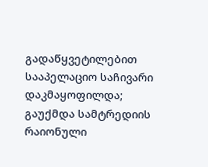გადაწყვეტილებით სააპელაციო საჩივარი დაკმაყოფილდა;
გაუქმდა სამტრედიის რაიონული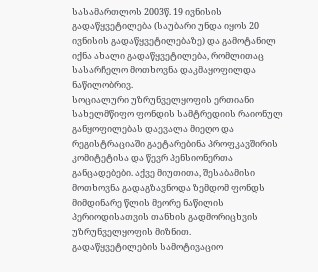სასამართლოს 2003წ. 19 ივნისის გადაწყვეტილება (საუბარი უნდა იყოს 20 ივნისის გადაწყვეტილებაზე) და გამოტანილ იქნა ახალი გადაწყვეტილება, რომლითაც სასარჩელო მოთხოვნა დაკმაყოფილდა ნაწილობრივ.
სოციალური უზრუნველყოფის ერთიანი სახელმწიფო ფონდის სამტრედიის რაიონულ განყოფილებას დაევალა მიეღო და რეგისტრაციაში გაეტარებინა პროფკავშირის კომიტეტისა და წევრ პენსიონერთა განცადებები. აქვე მიუთითა, შესაბამისი მოთხოვნა გადაგზავნოდა ზემდომ ფონდს მიმდინარე წლის მეორე ნაწილის პერიოდისათვის თანხის გადმორიცხვის უზრუნველყოფის მიზნით.
გადაწყვეტილების სამოტივაციო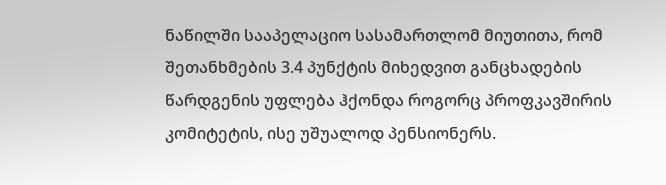ნაწილში სააპელაციო სასამართლომ მიუთითა, რომ შეთანხმების 3.4 პუნქტის მიხედვით განცხადების წარდგენის უფლება ჰქონდა როგორც პროფკავშირის კომიტეტის, ისე უშუალოდ პენსიონერს.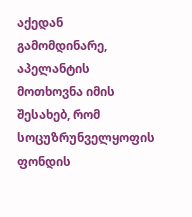აქედან გამომდინარე, აპელანტის მოთხოვნა იმის შესახებ, რომ სოცუზრუნველყოფის ფონდის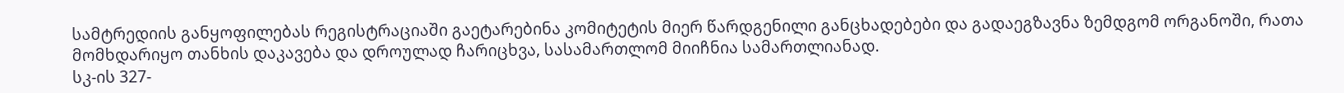სამტრედიის განყოფილებას რეგისტრაციაში გაეტარებინა კომიტეტის მიერ წარდგენილი განცხადებები და გადაეგზავნა ზემდგომ ორგანოში, რათა მომხდარიყო თანხის დაკავება და დროულად ჩარიცხვა, სასამართლომ მიიჩნია სამართლიანად.
სკ-ის 327-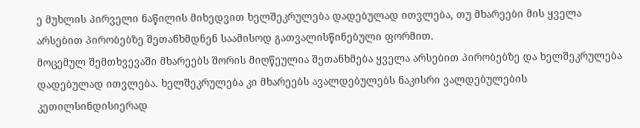ე მუხლის პირველი ნაწილის მიხედვით ხელშეკრულება დადებულად ითვლება, თუ მხარეები მის ყველა არსებით პირობებზე შეთანხმდნენ საამისოდ გათვალისწინებული ფორმით.
მოცემულ შემთხვევაში მხარეებს შორის მიღწეულია შეთანხმება ყველა არსებით პირობებზე და ხელშეკრულება დადებულად ითვლება. ხელშეკრულება კი მხარეებს ავალდებულებს ნაკისრი ვალდებულების კეთილსინდისიერად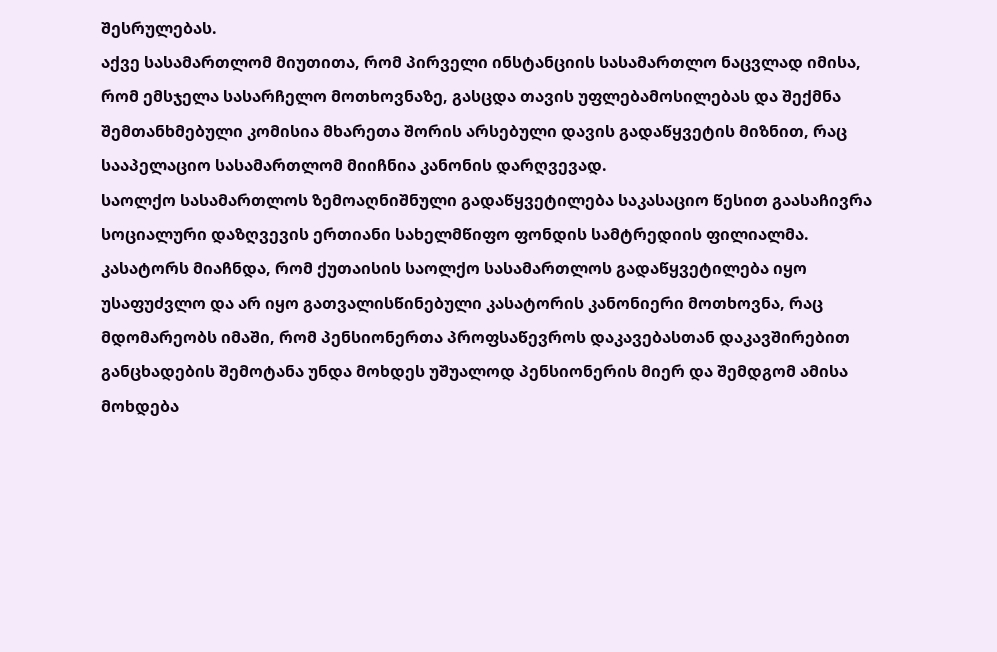შესრულებას.
აქვე სასამართლომ მიუთითა, რომ პირველი ინსტანციის სასამართლო ნაცვლად იმისა, რომ ემსჯელა სასარჩელო მოთხოვნაზე, გასცდა თავის უფლებამოსილებას და შექმნა შემთანხმებული კომისია მხარეთა შორის არსებული დავის გადაწყვეტის მიზნით, რაც სააპელაციო სასამართლომ მიიჩნია კანონის დარღვევად.
საოლქო სასამართლოს ზემოაღნიშნული გადაწყვეტილება საკასაციო წესით გაასაჩივრა სოციალური დაზღვევის ერთიანი სახელმწიფო ფონდის სამტრედიის ფილიალმა.
კასატორს მიაჩნდა, რომ ქუთაისის საოლქო სასამართლოს გადაწყვეტილება იყო უსაფუძვლო და არ იყო გათვალისწინებული კასატორის კანონიერი მოთხოვნა, რაც მდომარეობს იმაში, რომ პენსიონერთა პროფსაწევროს დაკავებასთან დაკავშირებით განცხადების შემოტანა უნდა მოხდეს უშუალოდ პენსიონერის მიერ და შემდგომ ამისა მოხდება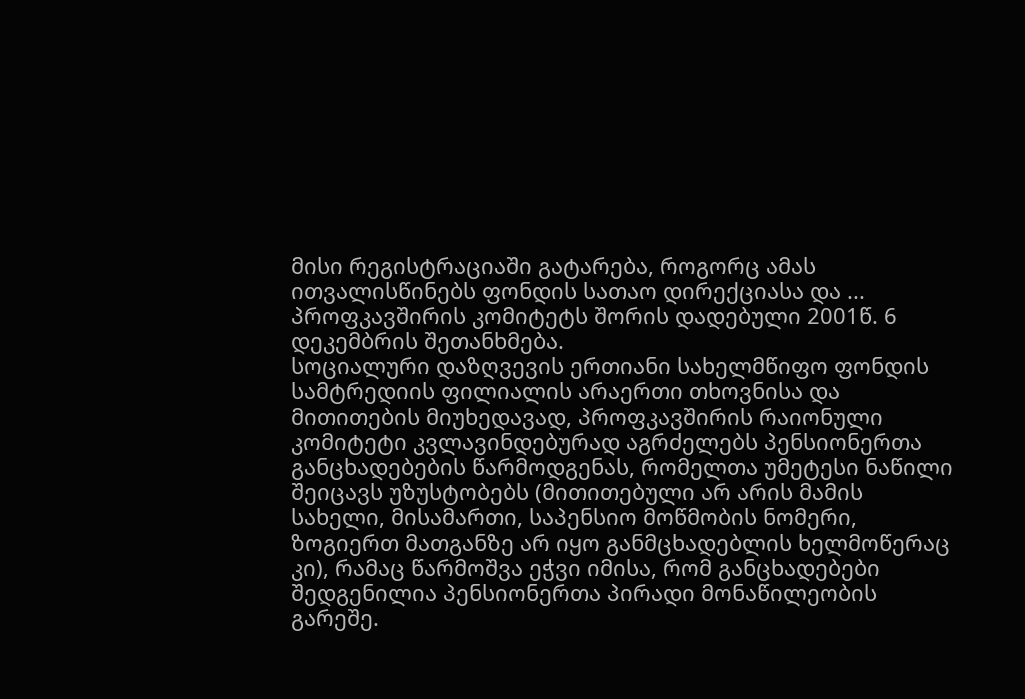მისი რეგისტრაციაში გატარება, როგორც ამას ითვალისწინებს ფონდის სათაო დირექციასა და ... პროფკავშირის კომიტეტს შორის დადებული 2001წ. 6 დეკემბრის შეთანხმება.
სოციალური დაზღვევის ერთიანი სახელმწიფო ფონდის სამტრედიის ფილიალის არაერთი თხოვნისა და მითითების მიუხედავად, პროფკავშირის რაიონული კომიტეტი კვლავინდებურად აგრძელებს პენსიონერთა განცხადებების წარმოდგენას, რომელთა უმეტესი ნაწილი შეიცავს უზუსტობებს (მითითებული არ არის მამის სახელი, მისამართი, საპენსიო მოწმობის ნომერი, ზოგიერთ მათგანზე არ იყო განმცხადებლის ხელმოწერაც კი), რამაც წარმოშვა ეჭვი იმისა, რომ განცხადებები შედგენილია პენსიონერთა პირადი მონაწილეობის გარეშე.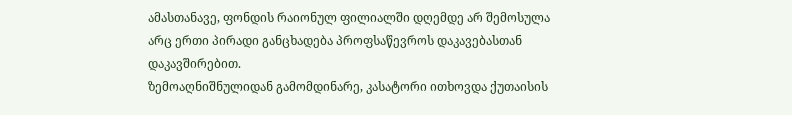ამასთანავე, ფონდის რაიონულ ფილიალში დღემდე არ შემოსულა არც ერთი პირადი განცხადება პროფსაწევროს დაკავებასთან დაკავშირებით.
ზემოაღნიშნულიდან გამომდინარე, კასატორი ითხოვდა ქუთაისის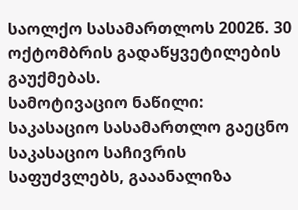საოლქო სასამართლოს 2002წ. 30 ოქტომბრის გადაწყვეტილების გაუქმებას.
სამოტივაციო ნაწილი:
საკასაციო სასამართლო გაეცნო საკასაციო საჩივრის საფუძვლებს, გააანალიზა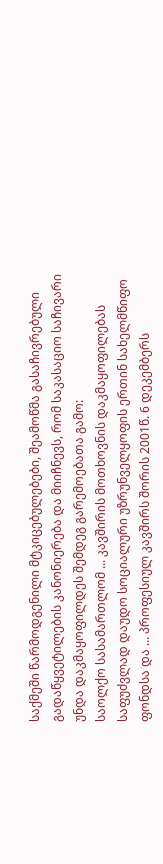საქმეში წარმოდგენილი მტკიცებულებები, შეამოწმა გასაჩივრებული გადაწყვეტილების კანონიერება და მიიჩნევს, რომ საკასაციო საჩივარი უნდა დაკმაყოფილდეს შემდეგ გარემოებათა გამო:
საოლქო სასამართლომ ... კავშირის მოთხოვნის დაკმაყოფილებას საფუძვლად დაუდო სოციალური უზრუნველყოფის ერთინ სახელმწიფო ფონდსა და ... პროფესიულ კავშირს შორის 2001წ. 6 დეკემბერს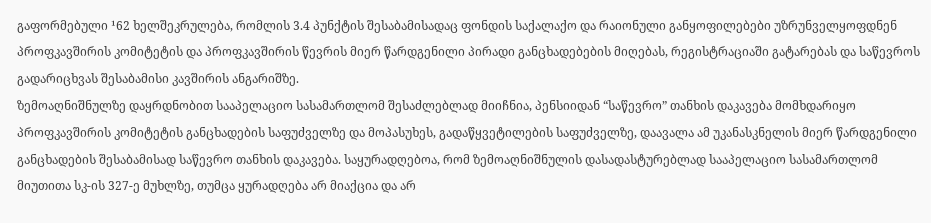გაფორმებული ¹62 ხელშეკრულება, რომლის 3.4 პუნქტის შესაბამისადაც ფონდის საქალაქო და რაიონული განყოფილებები უზრუნველყოფდნენ პროფკავშირის კომიტეტის და პროფკავშირის წევრის მიერ წარდგენილი პირადი განცხადებების მიღებას, რეგისტრაციაში გატარებას და საწევროს გადარიცხვას შესაბამისი კავშირის ანგარიშზე.
ზემოაღნიშნულზე დაყრდნობით სააპელაციო სასამართლომ შესაძლებლად მიიჩნია, პენსიიდან “საწევრო” თანხის დაკავება მომხდარიყო პროფკავშირის კომიტეტის განცხადების საფუძველზე და მოპასუხეს, გადაწყვეტილების საფუძველზე, დაავალა ამ უკანასკნელის მიერ წარდგენილი განცხადების შესაბამისად საწევრო თანხის დაკავება. საყურადღებოა, რომ ზემოაღნიშნულის დასადასტურებლად სააპელაციო სასამართლომ მიუთითა სკ-ის 327-ე მუხლზე, თუმცა ყურადღება არ მიაქცია და არ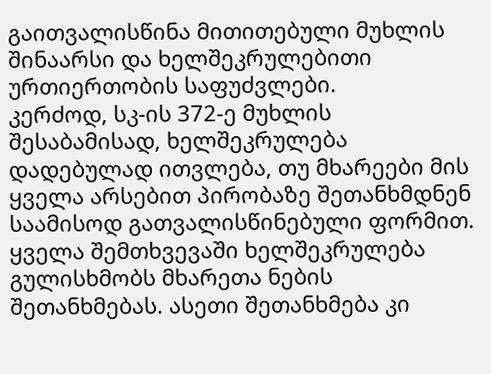გაითვალისწინა მითითებული მუხლის შინაარსი და ხელშეკრულებითი ურთიერთობის საფუძვლები.
კერძოდ, სკ-ის 372-ე მუხლის შესაბამისად, ხელშეკრულება დადებულად ითვლება, თუ მხარეები მის ყველა არსებით პირობაზე შეთანხმდნენ საამისოდ გათვალისწინებული ფორმით. ყველა შემთხვევაში ხელშეკრულება გულისხმობს მხარეთა ნების შეთანხმებას. ასეთი შეთანხმება კი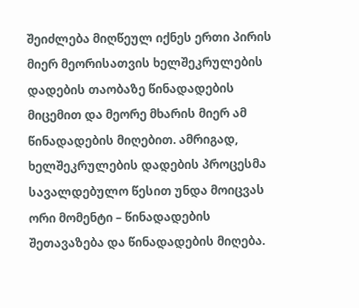შეიძლება მიღწეულ იქნეს ერთი პირის მიერ მეორისათვის ხელშეკრულების დადების თაობაზე წინადადების მიცემით და მეორე მხარის მიერ ამ წინადადების მიღებით. ამრიგად, ხელშეკრულების დადების პროცესმა სავალდებულო წესით უნდა მოიცვას ორი მომენტი – წინადადების შეთავაზება და წინადადების მიღება.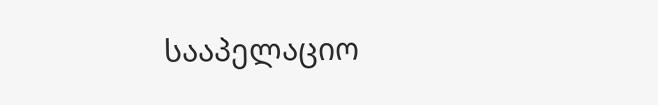სააპელაციო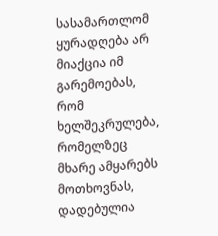სასამართლომ ყურადღება არ მიაქცია იმ გარემოებას, რომ ხელშეკრულება, რომელზეც მხარე ამყარებს მოთხოვნას, დადებულია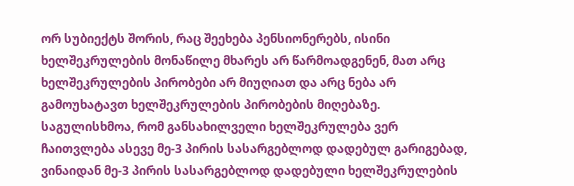ორ სუბიექტს შორის, რაც შეეხება პენსიონერებს, ისინი ხელშეკრულების მონაწილე მხარეს არ წარმოადგენენ, მათ არც ხელშეკრულების პირობები არ მიუღიათ და არც ნება არ გამოუხატავთ ხელშეკრულების პირობების მიღებაზე.
საგულისხმოა, რომ განსახილველი ხელშეკრულება ვერ ჩაითვლება ასევე მე-3 პირის სასარგებლოდ დადებულ გარიგებად, ვინაიდან მე-3 პირის სასარგებლოდ დადებული ხელშეკრულების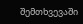შემთხვევაში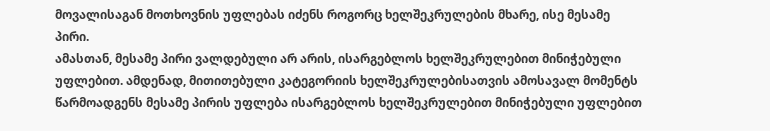მოვალისაგან მოთხოვნის უფლებას იძენს როგორც ხელშეკრულების მხარე, ისე მესამე პირი.
ამასთან, მესამე პირი ვალდებული არ არის, ისარგებლოს ხელშეკრულებით მინიჭებული უფლებით. ამდენად, მითითებული კატეგორიის ხელშეკრულებისათვის ამოსავალ მომენტს წარმოადგენს მესამე პირის უფლება ისარგებლოს ხელშეკრულებით მინიჭებული უფლებით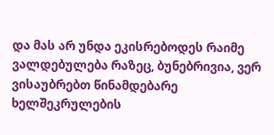და მას არ უნდა ეკისრებოდეს რაიმე ვალდებულება რაზეც, ბუნებრივია, ვერ ვისაუბრებთ წინამდებარე ხელშეკრულების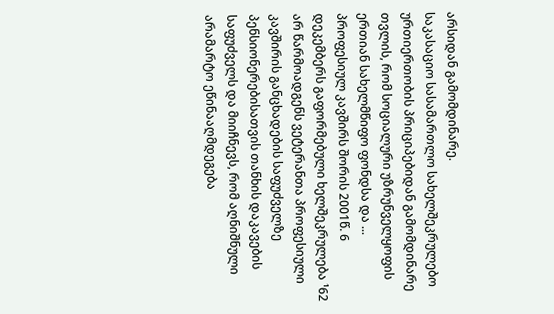არსიდან გამომდინარე.
საკასაციო სასამართლო სახელშეკრულებო ურთიერთობის პრიციპებიდან გამომდინარე თვლის, რომ სოციალური უზრუნველყოფის ერთიან სახელმწიფო ფონდსა და ... პროფესიულ კავშირს შორის 2001წ. 6 დეკემბერს გაფორმებული ხელშეკრულება ¹62 არ წარმოადგენს ვეტერანთა პროფესიული კავშირის განცხადების საფუძველზე პენსიონერებისათვის თანხის დაკავების საფუძველს და მიიჩნევს, რომ აღნიშნული არამარტო ეწინააღმდეგება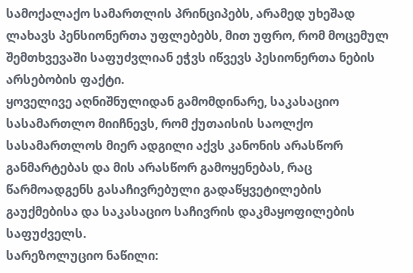სამოქალაქო სამართლის პრინციპებს, არამედ უხეშად ლახავს პენსიონერთა უფლებებს, მით უფრო, რომ მოცემულ შემთხვევაში საფუძვლიან ეჭვს იწვევს პესიონერთა ნების არსებობის ფაქტი.
ყოველივე აღნიშნულიდან გამომდინარე, საკასაციო სასამართლო მიიჩნევს, რომ ქუთაისის საოლქო სასამართლოს მიერ ადგილი აქვს კანონის არასწორ განმარტებას და მის არასწორ გამოყენებას, რაც წარმოადგენს გასაჩივრებული გადაწყვეტილების გაუქმებისა და საკასაციო საჩივრის დაკმაყოფილების საფუძველს.
სარეზოლუციო ნაწილი: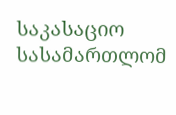საკასაციო სასამართლომ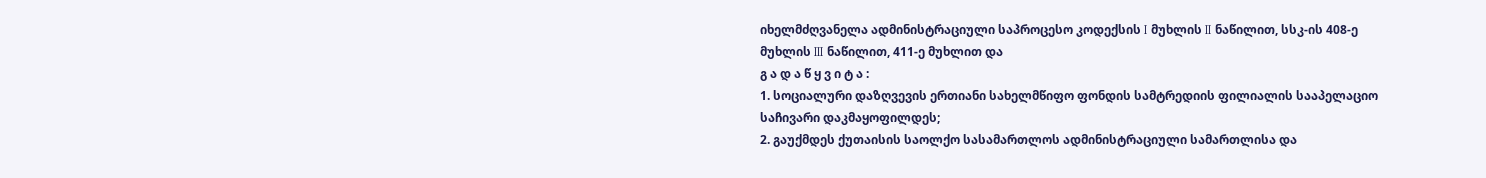იხელმძღვანელა ადმინისტრაციული საპროცესო კოდექსის I მუხლის II ნაწილით, სსკ-ის 408-ე მუხლის III ნაწილით, 411-ე მუხლით და
გ ა დ ა წ ყ ვ ი ტ ა :
1. სოციალური დაზღვევის ერთიანი სახელმწიფო ფონდის სამტრედიის ფილიალის სააპელაციო საჩივარი დაკმაყოფილდეს;
2. გაუქმდეს ქუთაისის საოლქო სასამართლოს ადმინისტრაციული სამართლისა და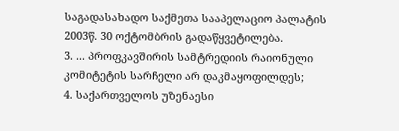საგადასახადო საქმეთა სააპელაციო პალატის 2003წ. 30 ოქტომბრის გადაწყვეტილება.
3. ... პროფკავშირის სამტრედიის რაიონული კომიტეტის სარჩელი არ დაკმაყოფილდეს;
4. საქართველოს უზენაესი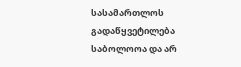სასამართლოს გადაწყვეტილება საბოლოოა და არ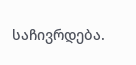საჩივრდება.